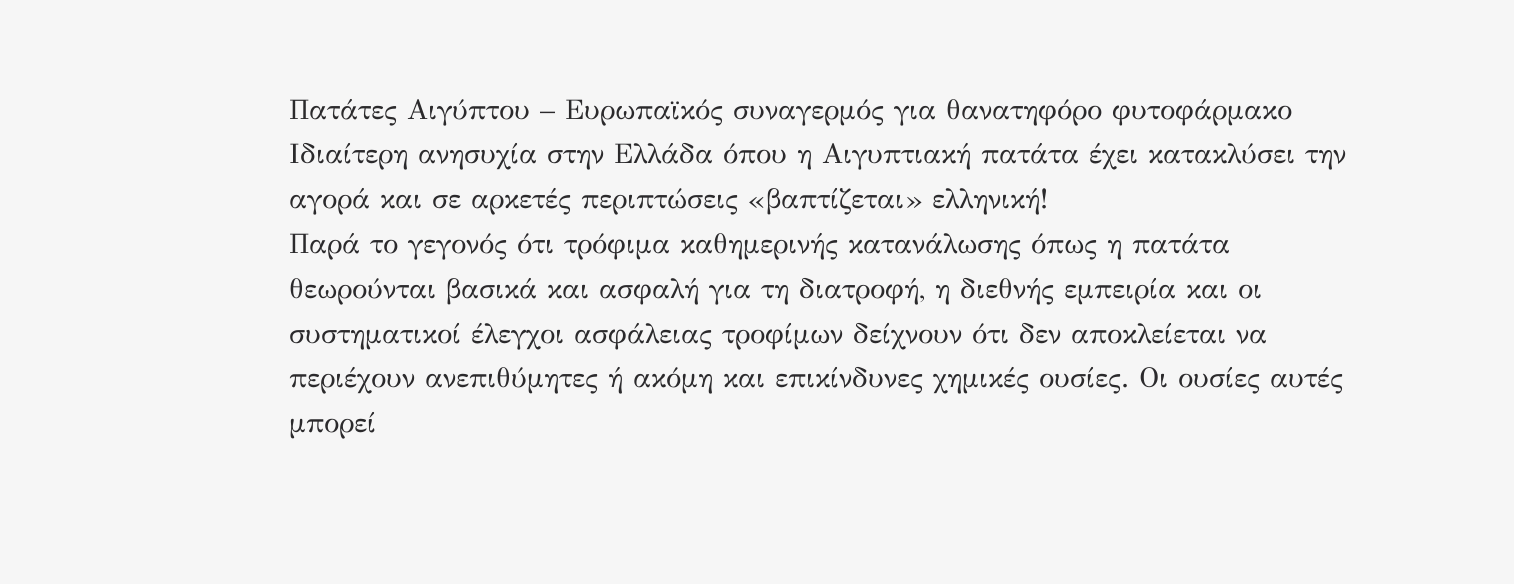Πατάτες Αιγύπτου – Ευρωπαϊκός συναγερμός για θανατηφόρο φυτοφάρμακο
Ιδιαίτερη ανησυχία στην Ελλάδα όπου η Αιγυπτιακή πατάτα έχει κατακλύσει την αγορά και σε αρκετές περιπτώσεις «βαπτίζεται» ελληνική!
Παρά το γεγονός ότι τρόφιμα καθημερινής κατανάλωσης όπως η πατάτα θεωρούνται βασικά και ασφαλή για τη διατροφή, η διεθνής εμπειρία και οι συστηματικοί έλεγχοι ασφάλειας τροφίμων δείχνουν ότι δεν αποκλείεται να περιέχουν ανεπιθύμητες ή ακόμη και επικίνδυνες χημικές ουσίες. Οι ουσίες αυτές μπορεί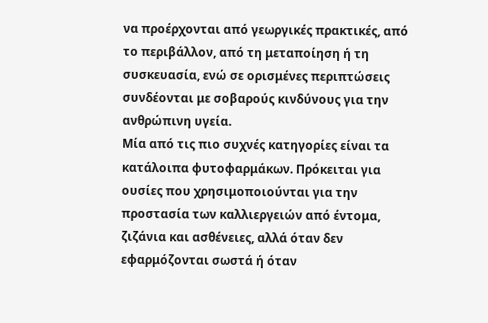να προέρχονται από γεωργικές πρακτικές, από το περιβάλλον, από τη μεταποίηση ή τη συσκευασία, ενώ σε ορισμένες περιπτώσεις συνδέονται με σοβαρούς κινδύνους για την ανθρώπινη υγεία.
Μία από τις πιο συχνές κατηγορίες είναι τα κατάλοιπα φυτοφαρμάκων. Πρόκειται για ουσίες που χρησιμοποιούνται για την προστασία των καλλιεργειών από έντομα, ζιζάνια και ασθένειες, αλλά όταν δεν εφαρμόζονται σωστά ή όταν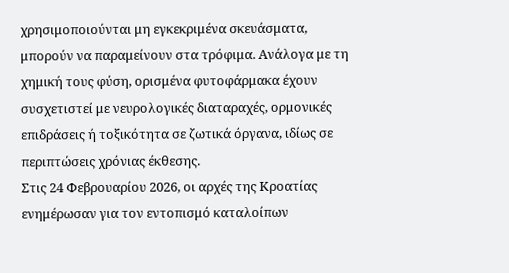χρησιμοποιούνται μη εγκεκριμένα σκευάσματα, μπορούν να παραμείνουν στα τρόφιμα. Ανάλογα με τη χημική τους φύση, ορισμένα φυτοφάρμακα έχουν συσχετιστεί με νευρολογικές διαταραχές, ορμονικές επιδράσεις ή τοξικότητα σε ζωτικά όργανα, ιδίως σε περιπτώσεις χρόνιας έκθεσης.
Στις 24 Φεβρουαρίου 2026, οι αρχές της Κροατίας ενημέρωσαν για τον εντοπισμό καταλοίπων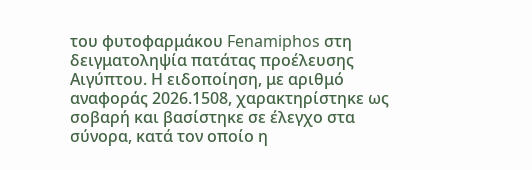του φυτοφαρμάκου Fenamiphos στη δειγματοληψία πατάτας προέλευσης Αιγύπτου. Η ειδοποίηση, με αριθμό αναφοράς 2026.1508, χαρακτηρίστηκε ως σοβαρή και βασίστηκε σε έλεγχο στα σύνορα, κατά τον οποίο η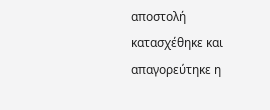αποστολή κατασχέθηκε και απαγορεύτηκε η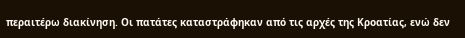περαιτέρω διακίνηση. Οι πατάτες καταστράφηκαν από τις αρχές της Κροατίας, ενώ δεν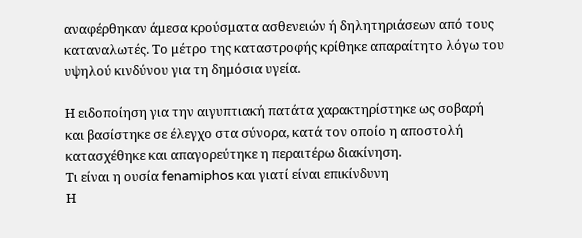αναφέρθηκαν άμεσα κρούσματα ασθενειών ή δηλητηριάσεων από τους καταναλωτές. Το μέτρο της καταστροφής κρίθηκε απαραίτητο λόγω του υψηλού κινδύνου για τη δημόσια υγεία.

Η ειδοποίηση για την αιγυπτιακή πατάτα χαρακτηρίστηκε ως σοβαρή και βασίστηκε σε έλεγχο στα σύνορα, κατά τον οποίο η αποστολή κατασχέθηκε και απαγορεύτηκε η περαιτέρω διακίνηση.
Τι είναι η ουσία fenamiphos και γιατί είναι επικίνδυνη
Η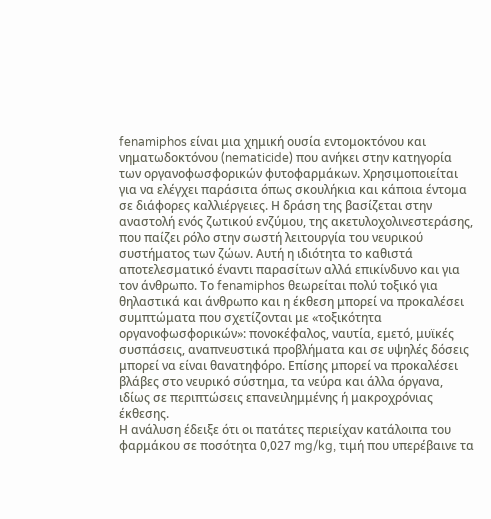fenamiphos είναι μια χημική ουσία εντομοκτόνου και νηματωδοκτόνου (nematicide) που ανήκει στην κατηγορία των οργανοφωσφορικών φυτοφαρμάκων. Χρησιμοποιείται για να ελέγχει παράσιτα όπως σκουλήκια και κάποια έντομα σε διάφορες καλλιέργειες. Η δράση της βασίζεται στην αναστολή ενός ζωτικού ενζύμου, της ακετυλοχολινεστεράσης, που παίζει ρόλο στην σωστή λειτουργία του νευρικού συστήματος των ζώων. Αυτή η ιδιότητα το καθιστά αποτελεσματικό έναντι παρασίτων αλλά επικίνδυνο και για τον άνθρωπο. Το fenamiphos θεωρείται πολύ τοξικό για θηλαστικά και άνθρωπο και η έκθεση μπορεί να προκαλέσει συμπτώματα που σχετίζονται με «τοξικότητα οργανοφωσφορικών»: πονοκέφαλος, ναυτία, εμετό, μυϊκές συσπάσεις, αναπνευστικά προβλήματα και σε υψηλές δόσεις μπορεί να είναι θανατηφόρο. Επίσης μπορεί να προκαλέσει βλάβες στο νευρικό σύστημα, τα νεύρα και άλλα όργανα, ιδίως σε περιπτώσεις επανειλημμένης ή μακροχρόνιας έκθεσης.
Η ανάλυση έδειξε ότι οι πατάτες περιείχαν κατάλοιπα του φαρμάκου σε ποσότητα 0,027 mg/kg, τιμή που υπερέβαινε τα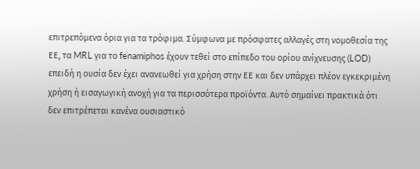επιτρεπόμενα όρια για τα τρόφιμα. Σύμφωνα με πρόσφατες αλλαγές στη νομοθεσία της ΕΕ, τα MRL για το fenamiphos έχουν τεθεί στο επίπεδο του ορίου ανίχνευσης (LOD) επειδή η ουσία δεν έχει ανανεωθεί για χρήση στην ΕΕ και δεν υπάρχει πλέον εγκεκριμένη χρήση ή εισαγωγική ανοχή για τα περισσότερα προϊόντα. Αυτό σημαίνει πρακτικά ότι δεν επιτρέπεται κανένα ουσιαστικό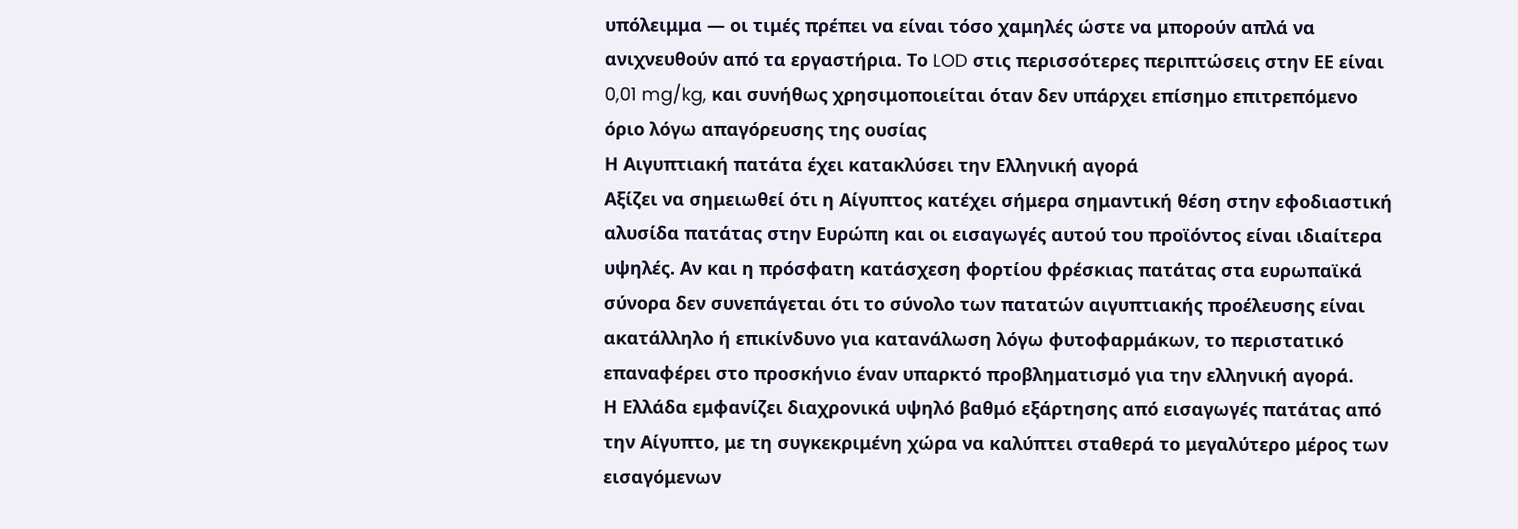υπόλειμμα — οι τιμές πρέπει να είναι τόσο χαμηλές ώστε να μπορούν απλά να ανιχνευθούν από τα εργαστήρια. Το LOD στις περισσότερες περιπτώσεις στην ΕΕ είναι 0,01 mg/kg, και συνήθως χρησιμοποιείται όταν δεν υπάρχει επίσημο επιτρεπόμενο όριο λόγω απαγόρευσης της ουσίας
Η Αιγυπτιακή πατάτα έχει κατακλύσει την Ελληνική αγορά
Αξίζει να σημειωθεί ότι η Αίγυπτος κατέχει σήμερα σημαντική θέση στην εφοδιαστική αλυσίδα πατάτας στην Ευρώπη και οι εισαγωγές αυτού του προϊόντος είναι ιδιαίτερα υψηλές. Αν και η πρόσφατη κατάσχεση φορτίου φρέσκιας πατάτας στα ευρωπαϊκά σύνορα δεν συνεπάγεται ότι το σύνολο των πατατών αιγυπτιακής προέλευσης είναι ακατάλληλο ή επικίνδυνο για κατανάλωση λόγω φυτοφαρμάκων, το περιστατικό επαναφέρει στο προσκήνιο έναν υπαρκτό προβληματισμό για την ελληνική αγορά.
Η Ελλάδα εμφανίζει διαχρονικά υψηλό βαθμό εξάρτησης από εισαγωγές πατάτας από την Αίγυπτο, με τη συγκεκριμένη χώρα να καλύπτει σταθερά το μεγαλύτερο μέρος των εισαγόμενων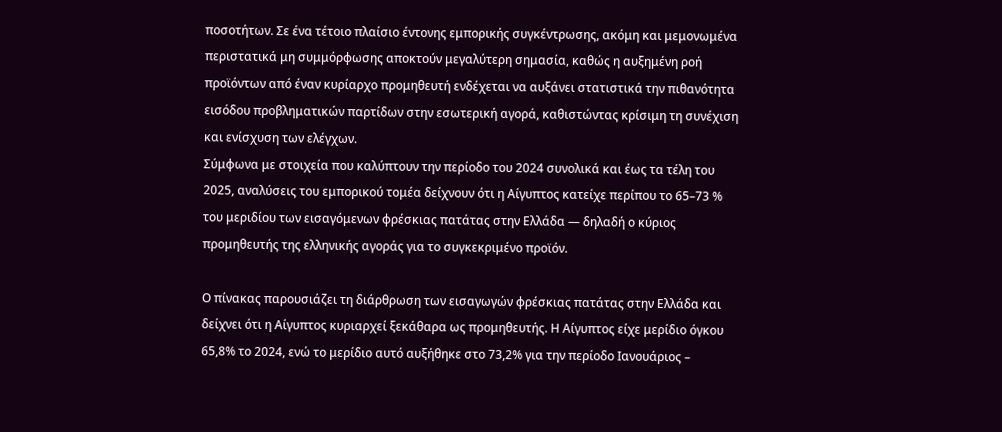ποσοτήτων. Σε ένα τέτοιο πλαίσιο έντονης εμπορικής συγκέντρωσης, ακόμη και μεμονωμένα περιστατικά μη συμμόρφωσης αποκτούν μεγαλύτερη σημασία, καθώς η αυξημένη ροή προϊόντων από έναν κυρίαρχο προμηθευτή ενδέχεται να αυξάνει στατιστικά την πιθανότητα εισόδου προβληματικών παρτίδων στην εσωτερική αγορά, καθιστώντας κρίσιμη τη συνέχιση και ενίσχυση των ελέγχων.
Σύμφωνα με στοιχεία που καλύπτουν την περίοδο του 2024 συνολικά και έως τα τέλη του 2025, αναλύσεις του εμπορικού τομέα δείχνουν ότι η Αίγυπτος κατείχε περίπου το 65–73 % του μεριδίου των εισαγόμενων φρέσκιας πατάτας στην Ελλάδα — δηλαδή ο κύριος προμηθευτής της ελληνικής αγοράς για το συγκεκριμένο προϊόν.

Ο πίνακας παρουσιάζει τη διάρθρωση των εισαγωγών φρέσκιας πατάτας στην Ελλάδα και δείχνει ότι η Αίγυπτος κυριαρχεί ξεκάθαρα ως προμηθευτής. Η Αίγυπτος είχε μερίδιο όγκου 65,8% το 2024, ενώ το μερίδιο αυτό αυξήθηκε στο 73,2% για την περίοδο Ιανουάριος –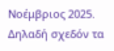Νοέμβριος 2025. Δηλαδή σχεδόν τα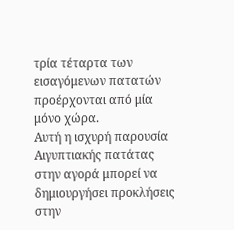τρία τέταρτα των εισαγόμενων πατατών προέρχονται από μία μόνο χώρα.
Αυτή η ισχυρή παρουσία Αιγυπτιακής πατάτας στην αγορά μπορεί να δημιουργήσει προκλήσεις στην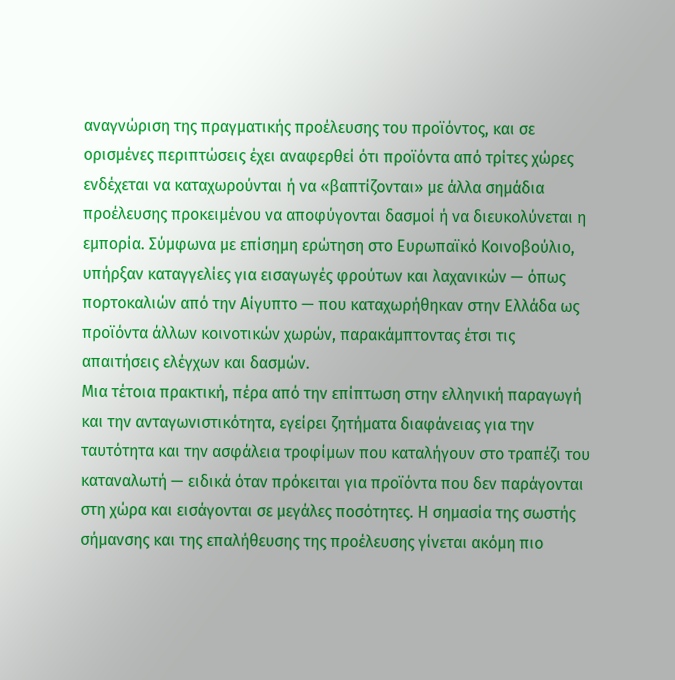αναγνώριση της πραγματικής προέλευσης του προϊόντος, και σε ορισμένες περιπτώσεις έχει αναφερθεί ότι προϊόντα από τρίτες χώρες ενδέχεται να καταχωρούνται ή να «βαπτίζονται» με άλλα σημάδια προέλευσης προκειμένου να αποφύγονται δασμοί ή να διευκολύνεται η εμπορία. Σύμφωνα με επίσημη ερώτηση στο Ευρωπαϊκό Κοινοβούλιο, υπήρξαν καταγγελίες για εισαγωγές φρούτων και λαχανικών — όπως πορτοκαλιών από την Αίγυπτο — που καταχωρήθηκαν στην Ελλάδα ως προϊόντα άλλων κοινοτικών χωρών, παρακάμπτοντας έτσι τις απαιτήσεις ελέγχων και δασμών.
Μια τέτοια πρακτική, πέρα από την επίπτωση στην ελληνική παραγωγή και την ανταγωνιστικότητα, εγείρει ζητήματα διαφάνειας για την ταυτότητα και την ασφάλεια τροφίμων που καταλήγουν στο τραπέζι του καταναλωτή — ειδικά όταν πρόκειται για προϊόντα που δεν παράγονται στη χώρα και εισάγονται σε μεγάλες ποσότητες. Η σημασία της σωστής σήμανσης και της επαλήθευσης της προέλευσης γίνεται ακόμη πιο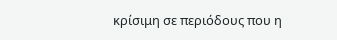κρίσιμη σε περιόδους που η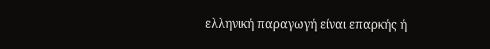ελληνική παραγωγή είναι επαρκής ή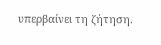υπερβαίνει τη ζήτηση.